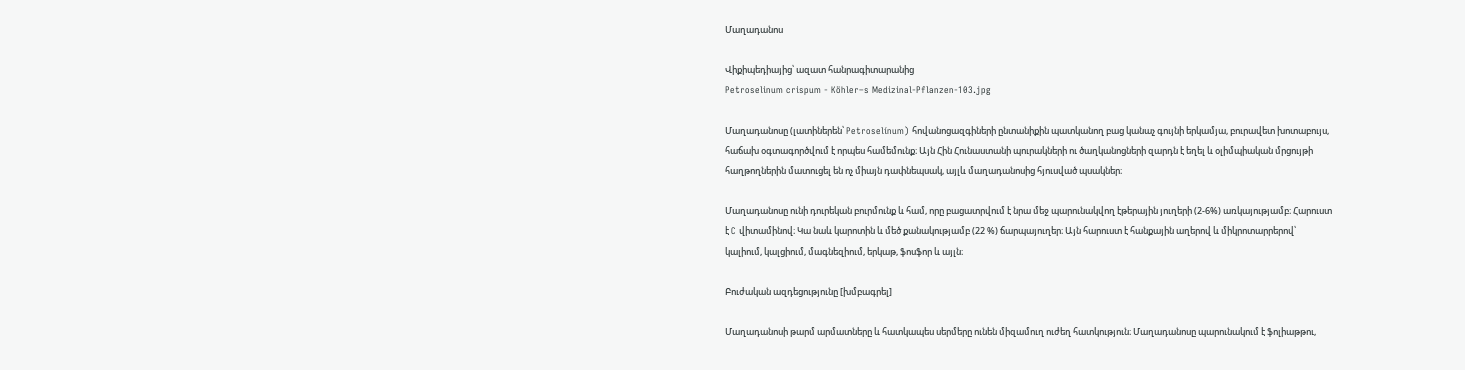Մաղադանոս

Վիքիպեդիայից՝ ազատ հանրագիտարանից
Petroselinum crispum - Köhler–s Medizinal-Pflanzen-103.jpg

Մաղադանոսը (լատիներեն՝ Petroselínum) հովանոցազգիների ընտանիքին պատկանող բաց կանաչ գույնի երկամյա, բուրավետ խոտաբույս, հաճախ օգտագործվում է որպես համեմունք։ Այն Հին Հունաստանի պուրակների ու ծաղկանոցների զարդն է եղել և օլիմպիական մրցույթի հաղթողներին մատուցել են ոչ միայն դափնեպսակ, այլև մաղադանոսից հյուսված պսակներ։

Մաղադանոսը ունի դուրեկան բուրմունք և համ, որը բացատրվում է նրա մեջ պարունակվող էթերային յուղերի (2-6%) առկայությամբ։ Հարուստ է C վիտամինով։ Կա նաև կարոտին և մեծ քանակությամբ (22 %) ճարպայուղեր։ Այն հարուստ է հանքային աղերով և միկրոտարրերով՝ կալիում, կալցիում, մագնեզիում, երկաթ, ֆոսֆոր և այլն։

Բուժական ազդեցությունը [խմբագրել]

Մաղադանոսի թարմ արմատները և հատկապես սերմերը ունեն միզամուղ ուժեղ հատկություն։ Մաղադանոսը պարունակում է ֆոլիաթթու,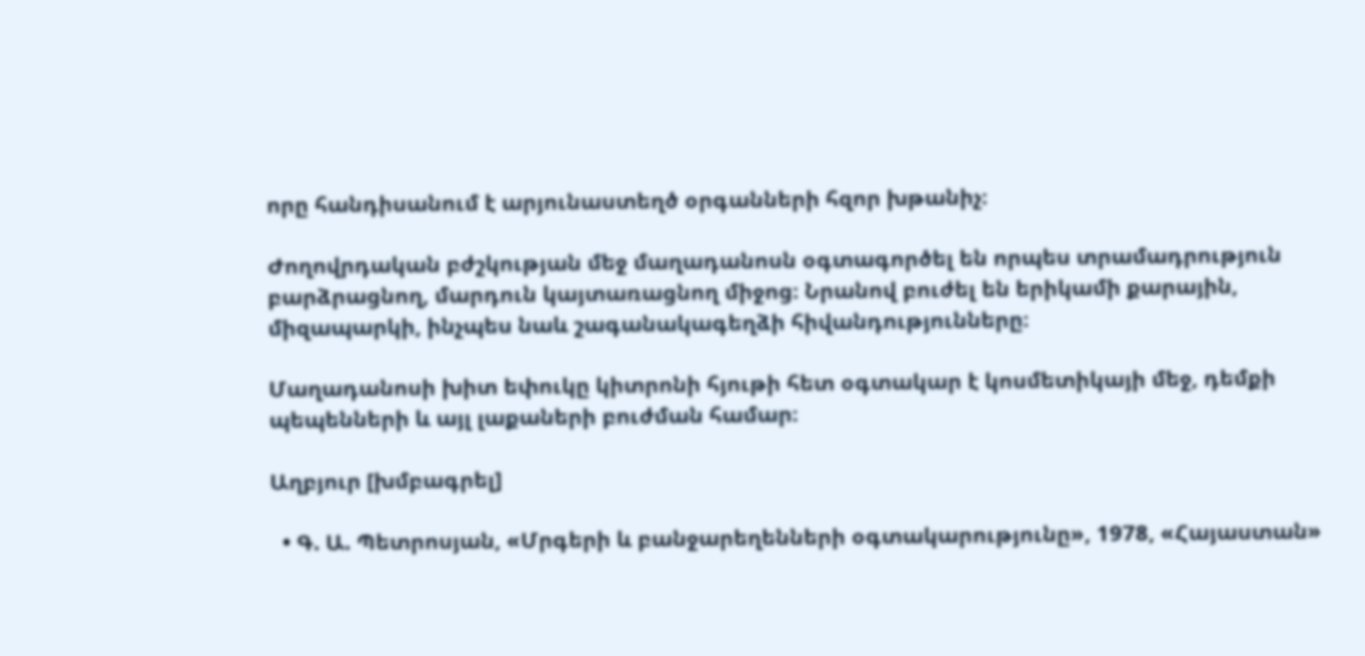որը հանդիսանում է արյունաստեղծ օրգանների հզոր խթանիչ։

Ժողովրդական բժշկության մեջ մաղադանոսն օգտագործել են որպես տրամադրություն բարձրացնող, մարդուն կայտառացնող միջոց։ Նրանով բուժել են երիկամի քարային, միզապարկի, ինչպես նաև շագանակագեղձի հիվանդությունները։

Մաղադանոսի խիտ եփուկը կիտրոնի հյութի հետ օգտակար է կոսմետիկայի մեջ, դեմքի պեպենների և այլ լաքաների բուժման համար։

Աղբյուր [խմբագրել]

  • Գ. Ա. Պետրոսյան, «Մրգերի և բանջարեղենների օգտակարությունը», 1978, «Հայաստան»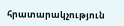հրատարակչություն